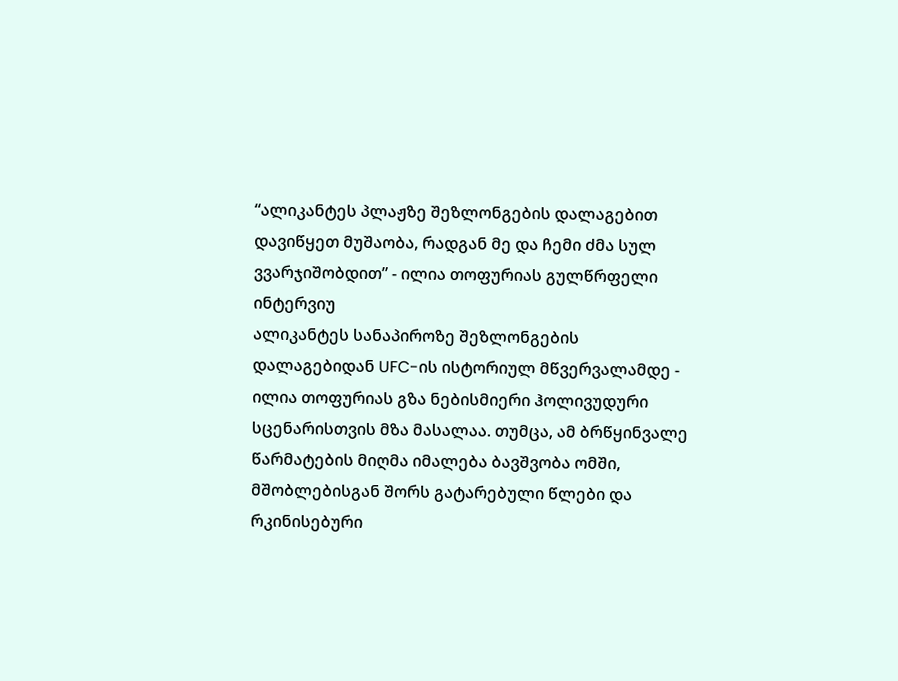“ალიკანტეს პლაჟზე შეზლონგების დალაგებით დავიწყეთ მუშაობა, რადგან მე და ჩემი ძმა სულ ვვარჯიშობდით” - ილია თოფურიას გულწრფელი ინტერვიუ
ალიკანტეს სანაპიროზე შეზლონგების დალაგებიდან UFC-ის ისტორიულ მწვერვალამდე - ილია თოფურიას გზა ნებისმიერი ჰოლივუდური სცენარისთვის მზა მასალაა. თუმცა, ამ ბრწყინვალე წარმატების მიღმა იმალება ბავშვობა ომში, მშობლებისგან შორს გატარებული წლები და რკინისებური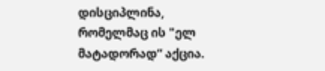დისციპლინა, რომელმაც ის "ელ მატადორად“ აქცია.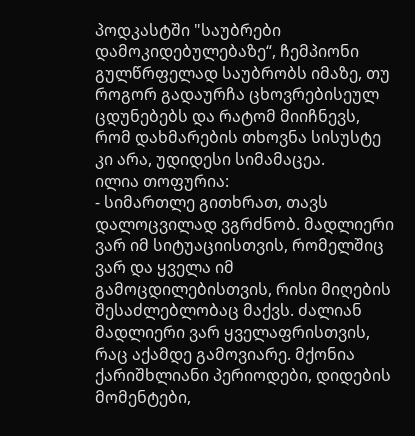პოდკასტში "საუბრები დამოკიდებულებაზე“, ჩემპიონი გულწრფელად საუბრობს იმაზე, თუ როგორ გადაურჩა ცხოვრებისეულ ცდუნებებს და რატომ მიიჩნევს, რომ დახმარების თხოვნა სისუსტე კი არა, უდიდესი სიმამაცეა.
ილია თოფურია:
- სიმართლე გითხრათ, თავს დალოცვილად ვგრძნობ. მადლიერი ვარ იმ სიტუაციისთვის, რომელშიც ვარ და ყველა იმ გამოცდილებისთვის, რისი მიღების შესაძლებლობაც მაქვს. ძალიან მადლიერი ვარ ყველაფრისთვის, რაც აქამდე გამოვიარე. მქონია ქარიშხლიანი პერიოდები, დიდების მომენტები,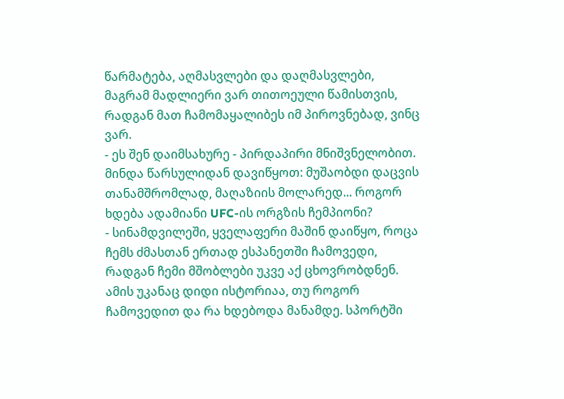წარმატება, აღმასვლები და დაღმასვლები, მაგრამ მადლიერი ვარ თითოეული წამისთვის, რადგან მათ ჩამომაყალიბეს იმ პიროვნებად, ვინც ვარ.
- ეს შენ დაიმსახურე - პირდაპირი მნიშვნელობით. მინდა წარსულიდან დავიწყოთ: მუშაობდი დაცვის თანამშრომლად, მაღაზიის მოლარედ... როგორ ხდება ადამიანი UFC-ის ორგზის ჩემპიონი?
- სინამდვილეში, ყველაფერი მაშინ დაიწყო, როცა ჩემს ძმასთან ერთად ესპანეთში ჩამოვედი, რადგან ჩემი მშობლები უკვე აქ ცხოვრობდნენ. ამის უკანაც დიდი ისტორიაა, თუ როგორ ჩამოვედით და რა ხდებოდა მანამდე. სპორტში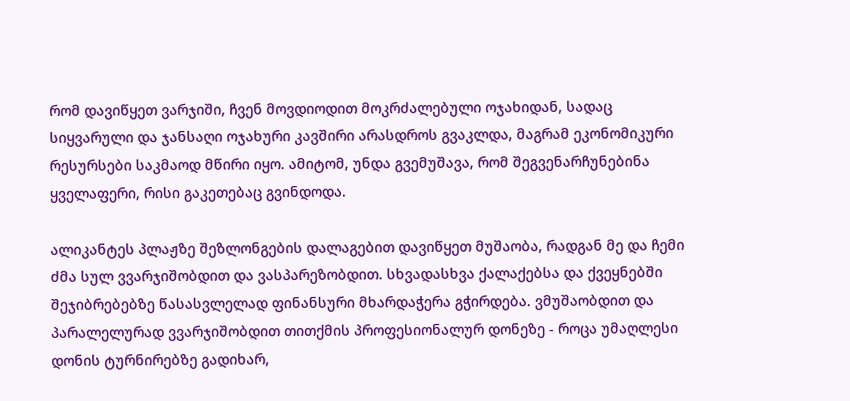რომ დავიწყეთ ვარჯიში, ჩვენ მოვდიოდით მოკრძალებული ოჯახიდან, სადაც სიყვარული და ჯანსაღი ოჯახური კავშირი არასდროს გვაკლდა, მაგრამ ეკონომიკური რესურსები საკმაოდ მწირი იყო. ამიტომ, უნდა გვემუშავა, რომ შეგვენარჩუნებინა ყველაფერი, რისი გაკეთებაც გვინდოდა.

ალიკანტეს პლაჟზე შეზლონგების დალაგებით დავიწყეთ მუშაობა, რადგან მე და ჩემი ძმა სულ ვვარჯიშობდით და ვასპარეზობდით. სხვადასხვა ქალაქებსა და ქვეყნებში შეჯიბრებებზე წასასვლელად ფინანსური მხარდაჭერა გჭირდება. ვმუშაობდით და პარალელურად ვვარჯიშობდით თითქმის პროფესიონალურ დონეზე - როცა უმაღლესი დონის ტურნირებზე გადიხარ,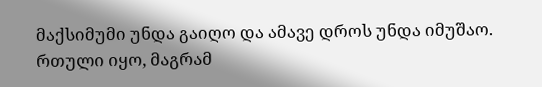მაქსიმუმი უნდა გაიღო და ამავე დროს უნდა იმუშაო. რთული იყო, მაგრამ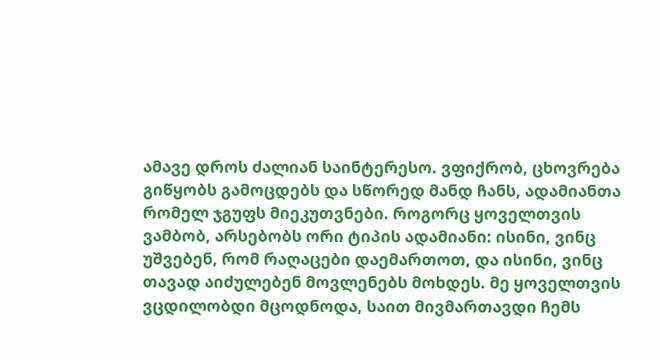ამავე დროს ძალიან საინტერესო. ვფიქრობ, ცხოვრება გიწყობს გამოცდებს და სწორედ მანდ ჩანს, ადამიანთა რომელ ჯგუფს მიეკუთვნები. როგორც ყოველთვის ვამბობ, არსებობს ორი ტიპის ადამიანი: ისინი, ვინც უშვებენ, რომ რაღაცები დაემართოთ, და ისინი, ვინც თავად აიძულებენ მოვლენებს მოხდეს. მე ყოველთვის ვცდილობდი მცოდნოდა, საით მივმართავდი ჩემს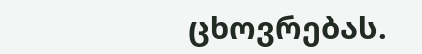ცხოვრებას.